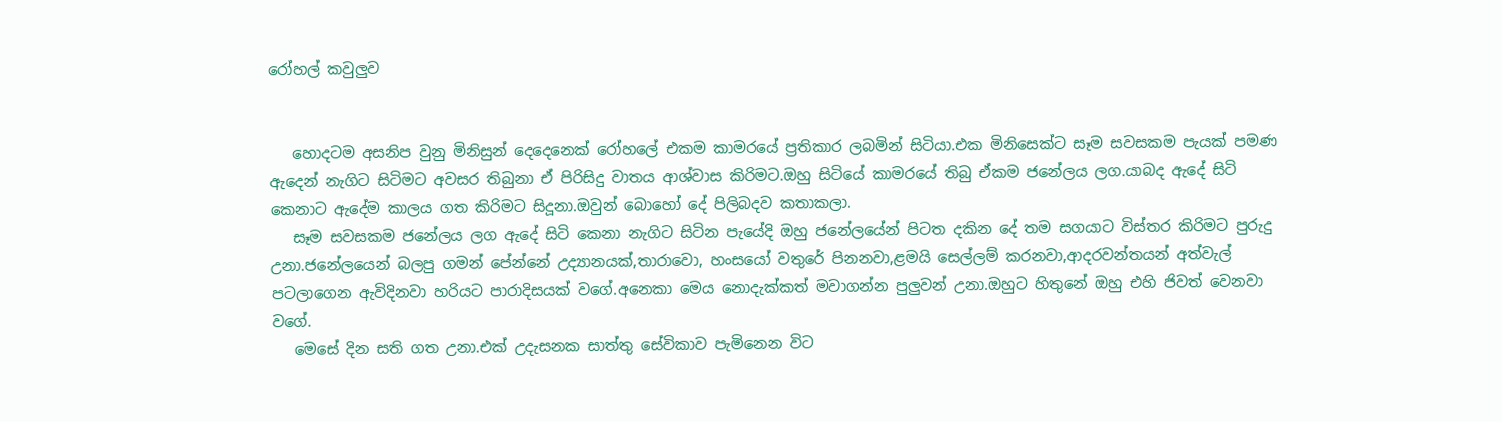රෝහල් කවුලුව


   හොදටම අසනිප වුනු මිනිසුන් දෙදෙනෙක් රෝහලේ එකම කාමරයේ ප්‍රතිකාර ලබමින් සිටියා.එක මිනිසෙක්ට සෑම සවසකම පැයක් පමණ ඇදෙන් නැගිට සිටිමට අවසර තිබුනා ඒ පිරිසිදු වාතය ආශ්වාස කිරිමට.ඔහු සිටියේ කාමරයේ තිබු ඒකම ජනේලය ලග.යාබද ඇදේ සිටි කෙනාට ඇදේම කාලය ගත කිරිමට සිදූනා.ඔවුන් බොහෝ දේ පිලිබදව කතාකලා.
   සෑම සවසකම ජනේලය ලග ඇදේ සිටි කෙනා නැගිට සිටින පැයේදි ඔහු ජනේලයේන් පිටත දකින දේ තම සගයාට විස්තර කිරිමට පුරුදු උනා.ජනේලයෙන් බලපු ගමන් පේන්නේ උද්‍යානයක්,තාරාවො, හංසයෝ වතුරේ පිනනවා,ළමයි සෙල්ලම් කරනවා,ආදරවන්තයන් අත්වැල් පටලාගෙන ඇවිදිනවා හරියට පාරාදිසයක් වගේ.අනෙකා මෙය නොදැක්කත් මවාගන්න පුලුවන් උනා.ඔහුට හිතුනේ ඔහු එහි ජිවත් වෙනවා වගේ.
   මෙසේ දින සති ගත උනා.එක් උදැසනක සාත්තු සේවිකාව පැමිනෙන විට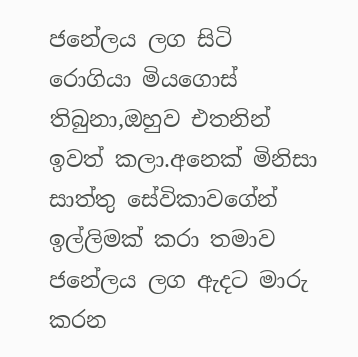ජනේලය ලග සිටි රොගියා මියගොස් තිබුනා,ඔහුව එතනින් ඉවත් කලා.අනෙක් මිනිසා සාත්තු සේවිකාවගේන් ඉල්ලිමක් කරා තමාව ජනේලය ලග ඇදට මාරු කරන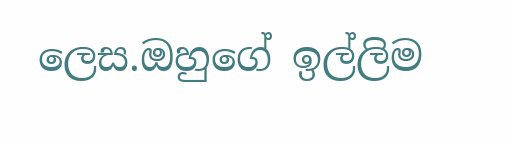ලෙස.ඔහුගේ ඉල්ලිම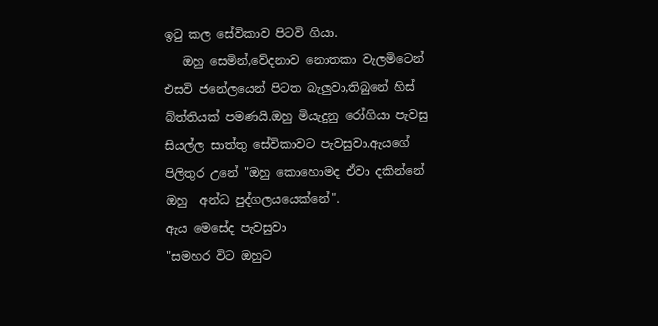ඉටු කල සේවිකාව පිටවි ගියා.
   ඔහු සෙමින්,වේදනාව නොතකා වැලමිටෙන් එසවි ජනේලයෙන් පිටත බැලුවා,තිබුනේ හිස් බ්ත්තියක් පමණයි.ඔහු මියැදුනු රෝගියා පැවසු   සියල්ල සාත්තු සේවිකාවට පැවසුවා.ඇයගේ පිලිතුර උනේ "ඔහු කොහොමද ඒවා දකින්නේ  ඔහු  අන්ධ පුද්ගලයයෙක්නේ".
ඇය මෙසේද පැවසුවා
"සමහර විට ඔහුට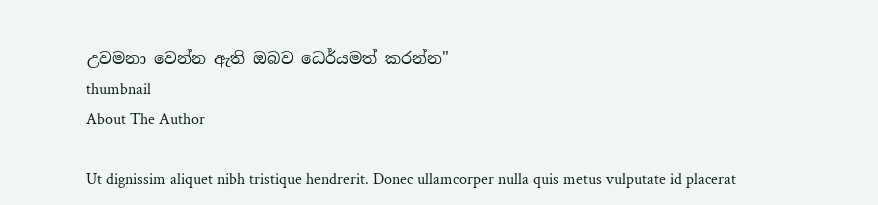උවමනා වෙන්න ඇති ඔබව ධෙර්යමත් කරන්න"
thumbnail
About The Author

Ut dignissim aliquet nibh tristique hendrerit. Donec ullamcorper nulla quis metus vulputate id placerat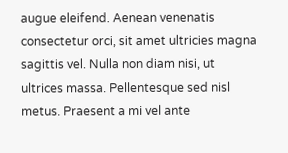augue eleifend. Aenean venenatis consectetur orci, sit amet ultricies magna sagittis vel. Nulla non diam nisi, ut ultrices massa. Pellentesque sed nisl metus. Praesent a mi vel ante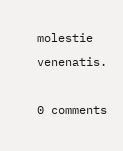molestie venenatis.

0 comments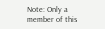Note: Only a member of this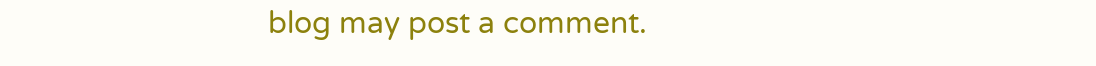blog may post a comment.